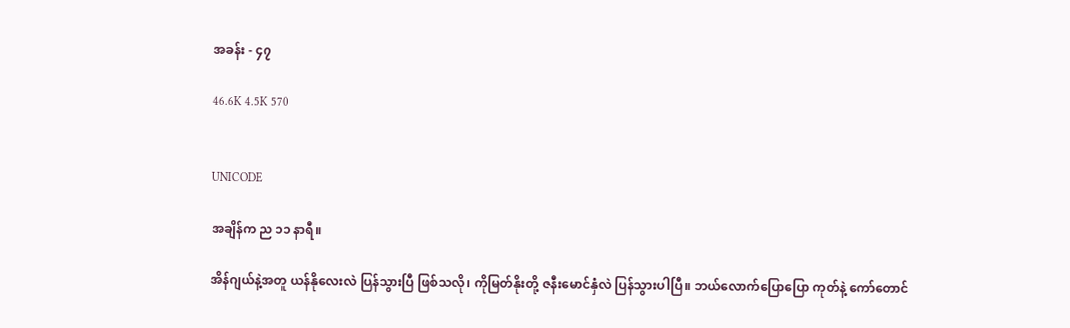အခန်း - ၄၇

46.6K 4.5K 570


UNICODE

အချိန်က ည ၁၁ နာရီ။

အိန်ဂျယ်နဲ့အတူ ယန်နိုလေးလဲ ပြန်သွားပြီ ဖြစ်သလို၊ ကိုမြတ်နိုးတို့ ဇနီးမောင်နှံလဲ ပြန်သွားပါပြီ။ ဘယ်လောက်ပြောပြော ကုတ်နဲ့ ကော်တောင်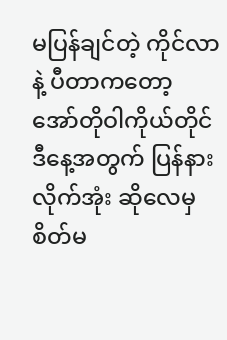မပြန်ချင်တဲ့ ကိုင်လာနဲ့ ပီတာကတော့ အော်တိုဝါကိုယ်တိုင် ဒီနေ့အတွက် ပြန်နားလိုက်အုံး ဆိုလေမှ စိတ်မ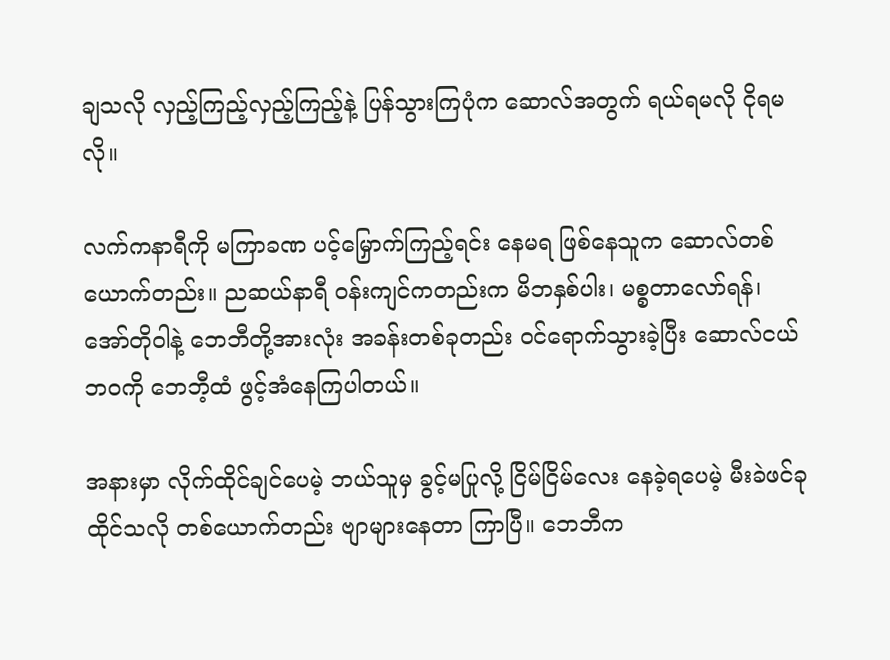ချသလို လှည့်ကြည့်လှည့်ကြည့်နဲ့ ပြန်သွားကြပုံက ဆောလ်အတွက် ရယ်ရမလို ငိုရမလို။

လက်ကနာရီကို မကြာခဏ ပင့်မြှောက်ကြည့်ရင်း နေမရ ဖြစ်နေသူက ဆောလ်တစ်ယောက်တည်း။ ညဆယ်နာရီ ဝန်းကျင်ကတည်းက မိဘနှစ်ပါး၊ မစ္စတာလော်ရန်၊ အော်တိုဝါနဲ့ ဘေဘီတို့အားလုံး အခန်းတစ်ခုတည်း ဝင်ရောက်သွားခဲ့ပြီး ဆောလ်ငယ်ဘဝကို ဘေဘီ့ထံ ဖွင့်အံနေကြပါတယ်။

အနားမှာ လိုက်ထိုင်ချင်ပေမဲ့ ဘယ်သူမှ ခွင့်မပြုလို့ ငြိမ်ငြိမ်လေး နေခဲ့ရပေမဲ့ မီးခဲဖင်ခုထိုင်သလို တစ်ယောက်တည်း ဗျာများနေတာ ကြာပြီ။ ဘေဘီက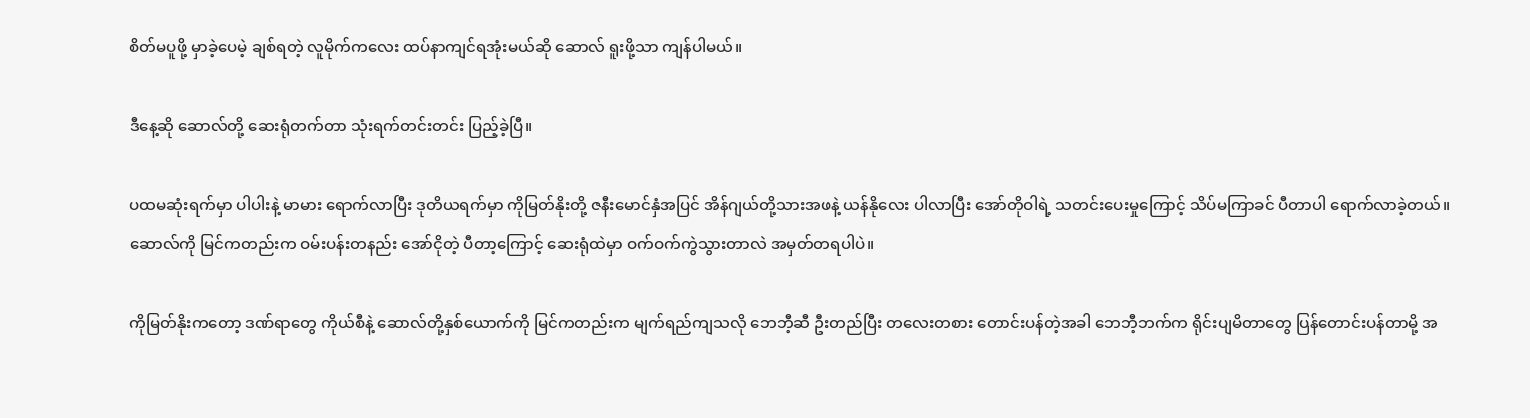စိတ်မပူဖို့ မှာခဲ့ပေမဲ့ ချစ်ရတဲ့ လူမိုက်ကလေး ထပ်နာကျင်ရအုံးမယ်ဆို ဆောလ် ရူးဖို့သာ ကျန်ပါမယ်။

ဒီနေ့ဆို ဆောလ်တို့ ဆေးရုံတက်တာ သုံးရက်တင်းတင်း ပြည့်ခဲ့ပြီ။

ပထမဆုံးရက်မှာ ပါပါးနဲ့ မာမား ရောက်လာပြီး ဒုတိယရက်မှာ ကိုမြတ်နိုးတို့ ဇနီးမောင်နှံအပြင် အိန်ဂျယ်တို့သားအဖနဲ့ ယန်နိုလေး ပါလာပြီး အော်တိုဝါရဲ့ သတင်းပေးမှုကြောင့် သိပ်မကြာခင် ပီတာပါ ရောက်လာခဲ့တယ်။ ဆောလ်ကို မြင်ကတည်းက ဝမ်းပန်းတနည်း အော်ငိုတဲ့ ပီတာ့ကြောင့် ဆေးရုံထဲမှာ ဝက်ဝက်ကွဲသွားတာလဲ အမှတ်တရပါပဲ။

ကိုမြတ်နိုးကတော့ ဒဏ်ရာတွေ ကိုယ်စီနဲ့ ဆောလ်တို့နှစ်ယောက်ကို မြင်ကတည်းက မျက်ရည်ကျသလို ဘေဘီ့ဆီ ဦးတည်ပြီး တလေးတစား တောင်းပန်တဲ့အခါ ဘေဘီ့ဘက်က ရိုင်းပျမိတာတွေ ပြန်တောင်းပန်တာမို့ အ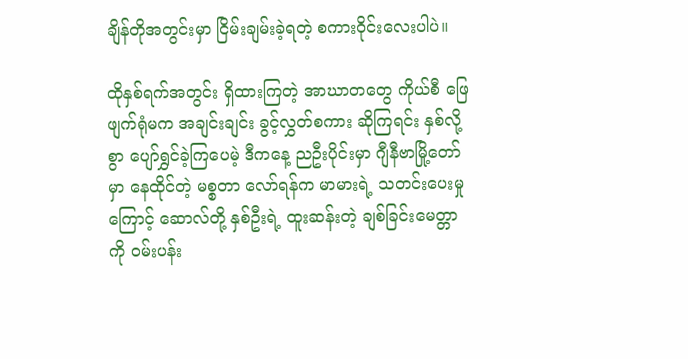ချိန်တိုအတွင်းမှာ ငြိမ်းချမ်းခဲ့ရတဲ့ စကားဝိုင်းလေးပါပဲ။

ထိုနှစ်ရက်အတွင်း ရှိထားကြတဲ့ အာဃာတတွေ ကိုယ်စီ ဖြေဖျက်ရုံမက အချင်းချင်း ခွင့်လွှတ်စကား ဆိုကြရင်း နှစ်လို့စွာ ပျော်ရွှင်ခဲ့ကြပေမဲ့ ဒီကနေ့ ညဦးပိုင်းမှာ ဂျီနီဗာမြို့တော်မှာ နေထိုင်တဲ့ မစ္စတာ လော်ရန်က မာမားရဲ့ သတင်းပေးမှုကြောင့် ဆောလ်တို့ နှစ်ဦးရဲ့ ထူးဆန်းတဲ့ ချစ်ခြင်းမေတ္တာကို ဝမ်းပန်း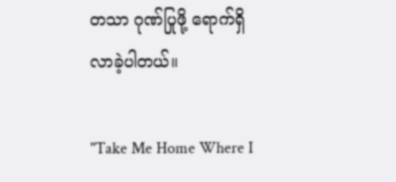တသာ ဂုဏ်ပြုဖို့ ရောက်ရှိလာခဲ့ပါတယ်။

"Take Me Home Where I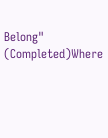Belong" (Completed)Where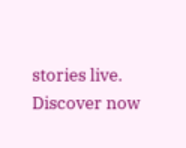stories live. Discover now